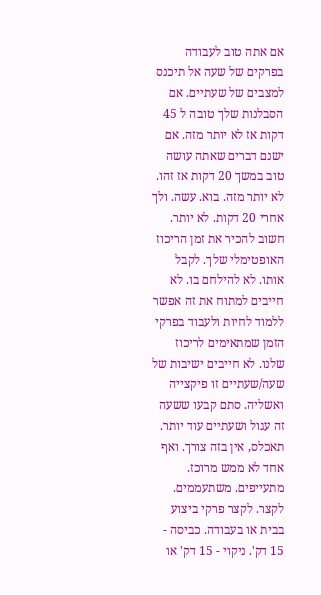אם אתה טוב לעבודה בפרקים של שעה אל תיכנס למצבים של שעתיים. אם הסבלנות שלך טובה ל 45 דקות אז לא יותר מזה. אם ישנם דברים שאתה עושה טוב במשך 20 דקות אז זהו. לא יותר מזה. בוא. עשה. ולך אחרי 20 דקות. לא יותר. חשוב להכיר את זמן הריכוז האופטימלי שלך. לקבל אותו. לא להילחם בו. לא חייבים למתוח את זה אפשר ללמוד לחיות ולעבוד בפרקי הזמן שמתאימים לריכוז שלנו. לא חייבים ישיבות של שעה/שעתיים זו פיקצייה ואשליה. סתם קבעו ששעה זה עגול ושעתיים עוד יותר. תאכלס, אין בזה צורך. ואף אחד לא ממש מרוכז. מתעייפים. משתעממים. לקצר. לקצר פרקי ביצוע בבית או בעבודה. כביסה - 15 דק'. ניקוי - 15 דק' או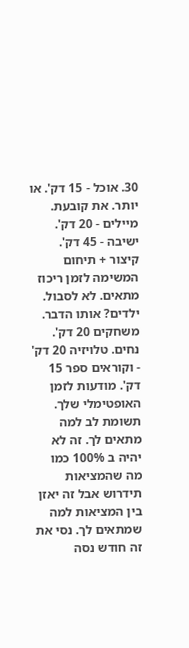30. אוכל - 15 דק'. או יותר. את קובעת. מיילים - 20 דק'. ישיבה - 45 דק'. קיצור + תיחום המשימה לזמן ריכוז מתאים. לא לסבול. ילדים? אותו הדבר. משחקים 20 דק'. נחים. טלויזיה 20 דק' - וקוראים ספר 15 דק'. מודעות לזמן האופטימלי שלך. תשומת לב למה מתאים לך. זה לא יהיה ב 100% כמו מה שהמציאות תידרוש אבל זה יאזן בין המציאות למה שמתאים לך. נסי את זה חודש נסה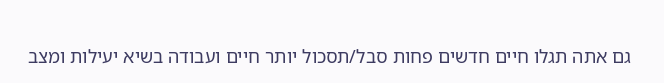גם אתה תגלו חיים חדשים פחות סבל/תסכול יותר חיים ועבודה בשיא יעילות ומצב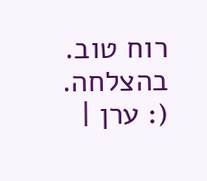רוח טוב. בהצלחה. (: ערן |